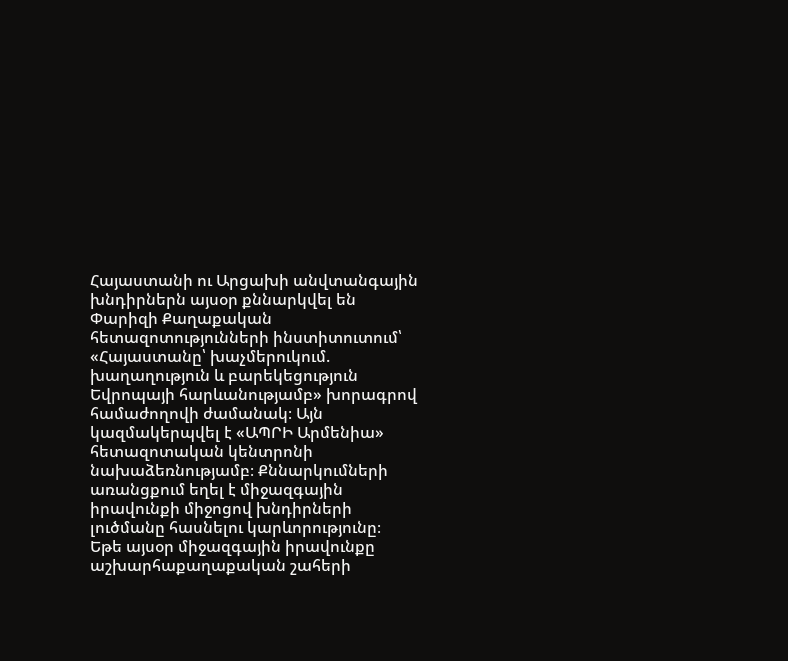Հայաստանի ու Արցախի անվտանգային խնդիրներն այսօր քննարկվել են Փարիզի Քաղաքական հետազոտությունների ինստիտուտում՝ «Հայաստանը՝ խաչմերուկում. խաղաղություն և բարեկեցություն Եվրոպայի հարևանությամբ» խորագրով համաժողովի ժամանակ։ Այն կազմակերպվել է «ԱՊՐԻ Արմենիա» հետազոտական կենտրոնի նախաձեռնությամբ։ Քննարկումների առանցքում եղել է միջազգային իրավունքի միջոցով խնդիրների լուծմանը հասնելու կարևորությունը։
Եթե այսօր միջազգային իրավունքը աշխարհաքաղաքական շահերի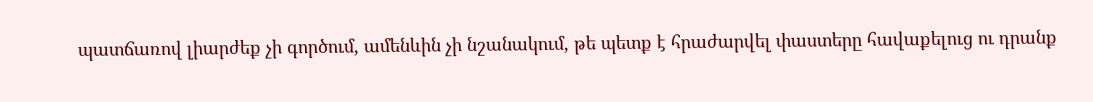պատճառով լիարժեք չի գործում, ամենևին չի նշանակում, թե պետք է հրաժարվել փաստերը հավաքելուց ու դրանք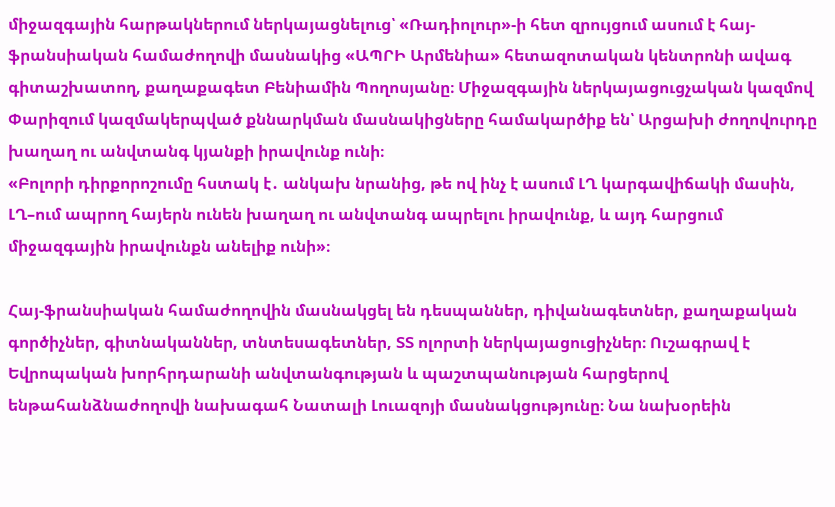միջազգային հարթակներում ներկայացնելուց՝ «Ռադիոլուր»-ի հետ զրույցում ասում է հայ-ֆրանսիական համաժողովի մասնակից «ԱՊՐԻ Արմենիա» հետազոտական կենտրոնի ավագ գիտաշխատող, քաղաքագետ Բենիամին Պողոսյանը։ Միջազգային ներկայացուցչական կազմով Փարիզում կազմակերպված քննարկման մասնակիցները համակարծիք են՝ Արցախի ժողովուրդը խաղաղ ու անվտանգ կյանքի իրավունք ունի։
«Բոլորի դիրքորոշումը հստակ է․ անկախ նրանից, թե ով ինչ է ասում ԼՂ կարգավիճակի մասին, ԼՂ–ում ապրող հայերն ունեն խաղաղ ու անվտանգ ապրելու իրավունք, և այդ հարցում միջազգային իրավունքն անելիք ունի»։

Հայ-ֆրանսիական համաժողովին մասնակցել են դեսպաններ, դիվանագետներ, քաղաքական գործիչներ, գիտնականներ, տնտեսագետներ, ՏՏ ոլորտի ներկայացուցիչներ։ Ուշագրավ է Եվրոպական խորհրդարանի անվտանգության և պաշտպանության հարցերով ենթահանձնաժողովի նախագահ Նատալի Լուազոյի մասնակցությունը։ Նա նախօրեին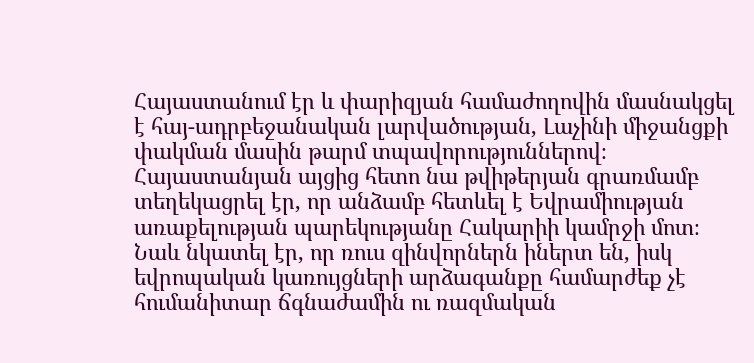Հայաստանում էր և փարիզյան համաժողովին մասնակցել է հայ-ադրբեջանական լարվածության, Լաչինի միջանցքի փակման մասին թարմ տպավորություններով։ Հայաստանյան այցից հետո նա թվիթերյան գրառմամբ տեղեկացրել էր, որ անձամբ հետևել է Եվրամիության առաքելության պարեկությանը Հակարիի կամրջի մոտ։ Նաև նկատել էր, որ ռուս զինվորներն իներտ են, իսկ եվրոպական կառույցների արձագանքը համարժեք չէ հումանիտար ճգնաժամին ու ռազմական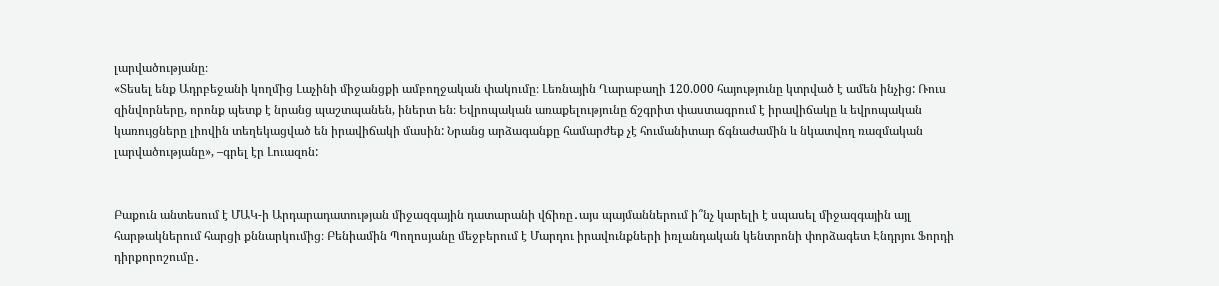լարվածությանը։
«Տեսել ենք Ադրբեջանի կողմից Լաչինի միջանցքի ամբողջական փակումը։ Լեռնային Ղարաբաղի 120.000 հայությունը կտրված է ամեն ինչից: Ռուս զինվորները, որոնք պետք է նրանց պաշտպանեն, իներտ են։ Եվրոպական առաքելությունը ճշգրիտ փաստագրում է իրավիճակը և եվրոպական կառույցները լիովին տեղեկացված են իրավիճակի մասին: Նրանց արձագանքը համարժեք չէ հումանիտար ճգնաժամին և նկատվող ռազմական լարվածությանը», –գրել էր Լուազոն:


Բաքուն անտեսում է ՄԱԿ-ի Արդարադատության միջազգային դատարանի վճիռը․այս պայմաններում ի՞նչ կարելի է սպասել միջազգային այլ հարթակներում հարցի քննարկումից։ Բենիամին Պողոսյանը մեջբերում է Մարդու իրավունքների իռլանդական կենտրոնի փորձագետ Էնդրյու Ֆորդի դիրքորոշումը․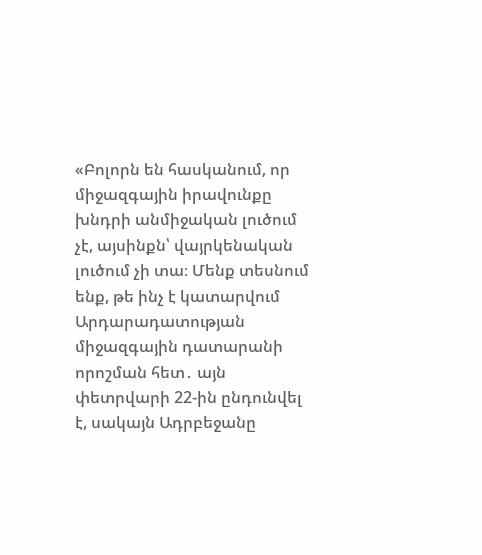«Բոլորն են հասկանում, որ միջազգային իրավունքը խնդրի անմիջական լուծում չէ, այսինքն՝ վայրկենական լուծում չի տա։ Մենք տեսնում ենք, թե ինչ է կատարվում Արդարադատության միջազգային դատարանի որոշման հետ․ այն փետրվարի 22-ին ընդունվել է, սակայն Ադրբեջանը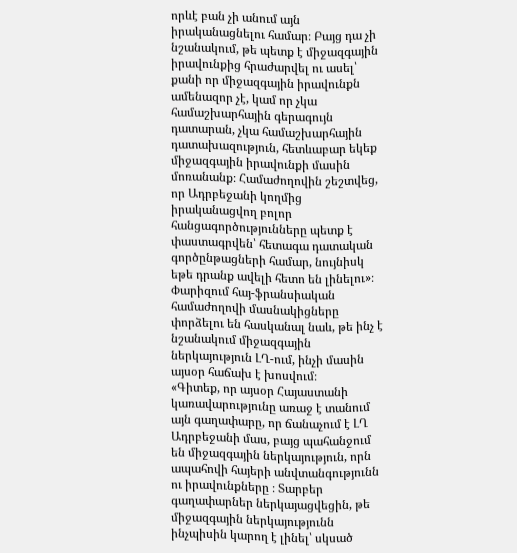որևէ բան չի անում այն իրականացնելու համար։ Բայց դա չի նշանակում, թե պետք է միջազգային իրավունքից հրաժարվել ու ասել՝ քանի որ միջազգային իրավունքն ամենազոր չէ, կամ որ չկա համաշխարհային գերագույն դատարան, չկա համաշխարհային դատախազություն, հետևաբար եկեք միջազգային իրավունքի մասին մոռանանք։ Համաժողովին շեշտվեց, որ Ադրբեջանի կողմից իրականացվող բոլոր հանցագործությունները պետք է փաստագրվեն՝ հետագա դատական գործընթացների համար, նույնիսկ եթե դրանք ավելի հետո են լինելու»։
Փարիզում հայ-ֆրանսիական համաժողովի մասնակիցները փորձելու են հասկանալ նաև, թե ինչ է նշանակում միջազգային ներկայություն ԼՂ-ում, ինչի մասին այսօր հաճախ է խոսվում։
«Գիտեք, որ այսօր Հայաստանի կառավարությունը առաջ է տանում այն գաղափարը, որ ճանաչում է ԼՂ Ադրբեջանի մաս, բայց պահանջում են միջազգային ներկայություն, որն ապահովի հայերի անվտանգությունն ու իրավունքները ։ Տարբեր գաղափարներ ներկայացվեցին, թե միջազգային ներկայությունն ինչպիսին կարող է լինել՝ սկսած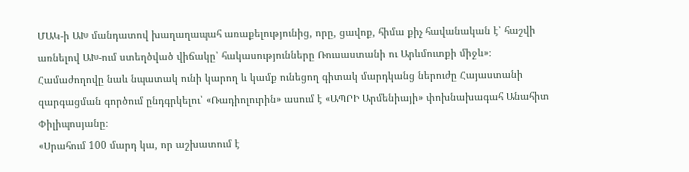ՄԱԿ-ի ԱԽ մանդատով խաղաղապահ առաքելությունից, որը, ցավոք, հիմա քիչ հավանական է՝ հաշվի առնելով ԱԽ-ում ստեղծված վիճակը՝ հակասությունները Ռուսաստանի ու Արևմուտքի միջև»։
Համաժողովը նաև նպատակ ունի կարող և կամք ունեցող գիտակ մարդկանց ներուժը Հայաստանի զարգացման գործում ընդգրկելու՝ «Ռադիոլուրին» ասում է «ԱՊՐԻ Արմենիայի» փոխնախագահ Անահիտ Փիլիպոսյանը։
«Սրահում 100 մարդ կա, որ աշխատում է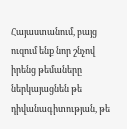Հայաստանում, բայց ուզում ենք նոր շնչով իրենց թեմաները ներկայացնեն թե դիվանագիտության, թե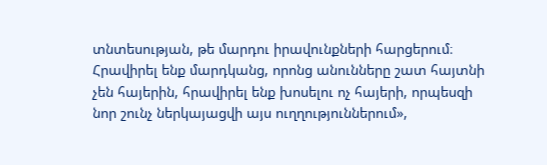տնտեսության, թե մարդու իրավունքների հարցերում։ Հրավիրել ենք մարդկանց, որոնց անունները շատ հայտնի չեն հայերին, հրավիրել ենք խոսելու ոչ հայերի, որպեսզի նոր շունչ ներկայացվի այս ուղղություններում»,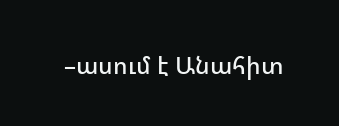–ասում է Անահիտ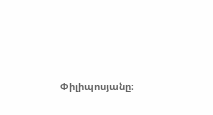Փիլիպոսյանը։